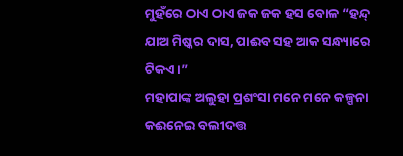ମୁହଁରେ ଠାଏ ଠାଏ ଜକ ଜକ ହସ ବୋଳ “ହନ୍ଦ୍ ଯାଅ ମିଷ୍କର ଦାସ, ପାଈବ ସହ ଆକ ସନ୍ଧ୍ୟାରେ ଟିକଏ ।”
ମହାପାଙ୍କ ଅଲୁହା ପ୍ରଶଂସା ମନେ ମନେ କଳ୍ପନା କଈନେଇ ବଲୀଦତ୍ତ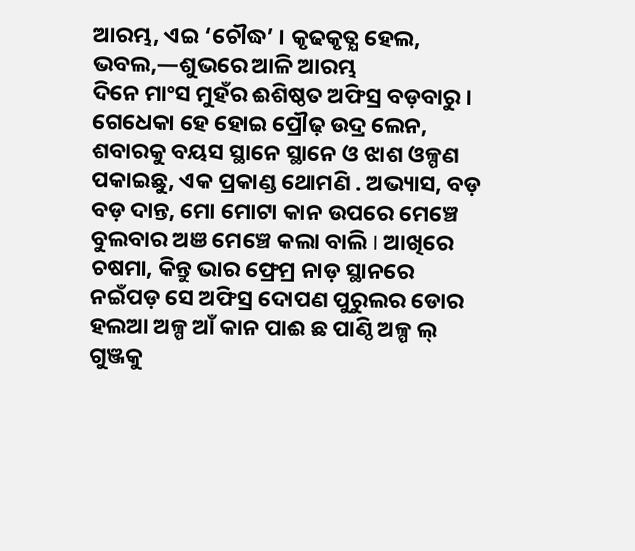ଆରମ୍ଭ, ଏଇ ‘ଚୌଦ୍ଧ’ । କୃଢକୃତ୍ଯ ହେଲ, ଭବଲ,—ଶୁଭରେ ଆଳି ଆରମ୍ଭ
ଦିନେ ମାଂସ ମୁହଁର ଈଶିଷ୍ଠତ ଅଫିସ୍ର ବଡ଼ବାରୁ । ଗେଧେକା ହେ ହୋଇ ପ୍ରୌଢ଼ ଉଦ୍ର ଲେନ, ଶବାରକୁ ବୟସ ସ୍ଥାନେ ସ୍ଥାନେ ଓ ଝାଶ ଓଳ୍ପଣ ପକାଇଛୁ, ଏକ ପ୍ରକାଣ୍ଡ ଥୋମଣି . ଅଭ୍ୟାସ, ବଡ଼ ବଡ଼ ଦାନ୍ତ, ମୋ ମୋଟା କାନ ଉପରେ ମେଞ୍ଚେ ବୁଲବାର ଅଞ ମେଞ୍ଚେ କଲା ବାଲି I ଆଖିରେ ଚଷମା, କିନ୍ତୁ ଭାର ଫ୍ରେମ୍ର ନାଡ଼ ସ୍ଥାନରେ ନଇଁପଡ଼ ସେ ଅଫିସ୍ର ଦୋପଣ ପୁରୁଲର ଡୋର ହଲଆ ଅଳ୍ପ ଆଁ କାନ ପାଈ ଛ ପାଣ୍ଠି ଅଳ୍ପ ଲ୍ ଗୁଞ୍ଜକୁ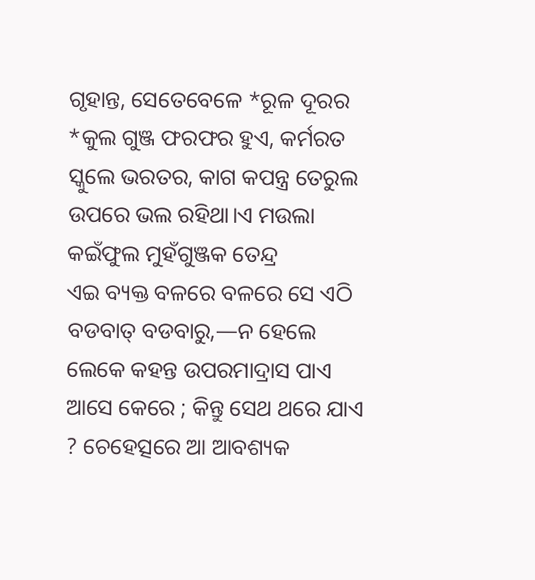ଗୃହାନ୍ତ, ସେତେବେଳେ *ରୂଳ ଦୂରର *କୁଲ ଗୁଞ୍ଜ ଫରଫର ହୁଏ, କର୍ମରତ ସ୍କୁଲେ ଭରତର, କାଗ କପନ୍ତ୍ର ତେରୁଲ ଉପରେ ଭଲ ରହିଥା।ଏ ମଉଲା କଇଁଫୁଲ ମୁହଁଗୁଞ୍ଜକ ତେନ୍ଦ୍ର
ଏଇ ବ୍ୟକ୍ତ ବଳରେ ବଳରେ ସେ ଏଠି ବଡବାତ୍ ବଡବାରୁ,—ନ ହେଲେ ଲେକେ କହନ୍ତ ଉପରମାଦ୍ରାସ ପାଏ ଆସେ କେରେ ; କିନ୍ତୁ ସେଥ ଥରେ ଯାଏ ? ଚେହେତ୍ସରେ ଆ ଆବଶ୍ୟକ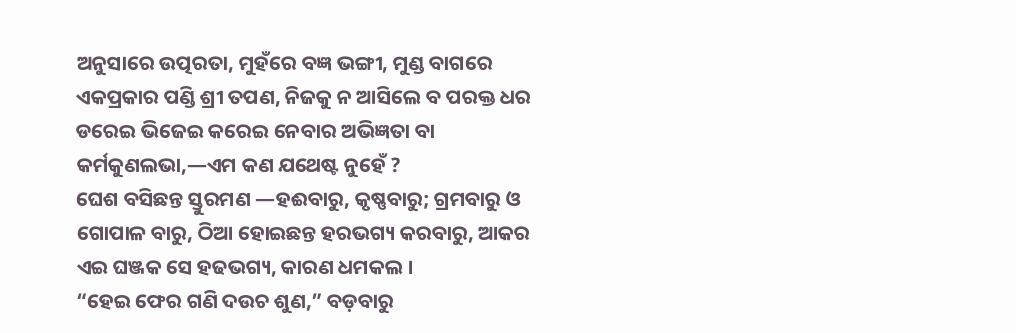ଅନୁସାରେ ଉତ୍ପରତା, ମୁହଁରେ ବଜ୍ଞ ଭଙ୍ଗୀ, ମୁଣ୍ଡ ବାଗରେ ଏକପ୍ରକାର ପଣ୍ଡି ଶ୍ରୀ ତପଣ, ନିଜକୁ ନ ଆସିଲେ ବ ପରକ୍ତ ଧର ଡରେଇ ଭିଜେଇ କରେଇ ନେବାର ଅଭିଜ୍ଞତା ବା କର୍ମକୁଣଲଭା,—ଏମ କଣ ଯଥେଷ୍ଟ ନୁହେଁ ?
ଘେଶ ବସିଛନ୍ତ ସ୍ତୁରମଣ —ହଈବାରୁ, କୃଷ୍ଣବାରୁ; ଗ୍ରମବାରୁ ଓ ଗୋପାଳ ବାରୁ, ଠିଆ ହୋଇଛନ୍ତ ହରଭଗ୍ୟ କରବାରୁ, ଆକର ଏଇ ଘଞ୍ଜକ ସେ ହଢଭଗ୍ୟ, କାରଣ ଧମକଲ ।
“ହେଇ ଫେର ଗଣି ଦଉଚ ଶୁଣ,” ବଡ଼ବାରୁ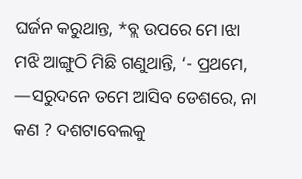ଘର୍ଜନ କରୁଥାନ୍ତ, *ବ୍ଲ ଉପରେ ମେ।ଝା ମଝି ଆଙ୍ଗୁଠି ମିଛି ଗଣୁଥାନ୍ତି, ‘- ପ୍ରଥମେ, —ସରୁଦନେ ତମେ ଆସିବ ଡେଶରେ, ନା କଣ ? ଦଶଟାବେଲକୁ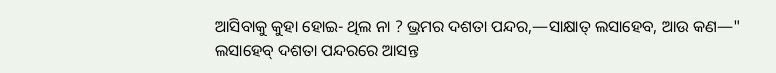ଆସିବାକୁ କୁହା ହୋଇ- ଥିଲ ନା ? ଭ୍ରମର ଦଶତା ପନ୍ଦର,—ସାକ୍ଷାତ୍ ଲସାହେବ, ଆଉ କଣ—"
ଲସାହେବ୍ ଦଶତା ପନ୍ଦରରେ ଆସନ୍ତ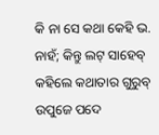କି ନା ସେ କଥା କେହି ଭ. ନାହଁ; କିନ୍ତୁ ଲଟ୍ ସାହେବ୍ କହିଲେ କଥାତାର ଗୁରୁବ୍ ଉପୁଜେ ପଦେ